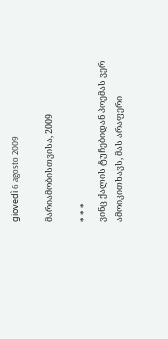giovedì 6 agosto 2009

მარიამობისთვისა, 2009

* * *
ვინც ქალის ტუჩებიდან პოემას ვერ ამოიკითხავს, მას არაფერი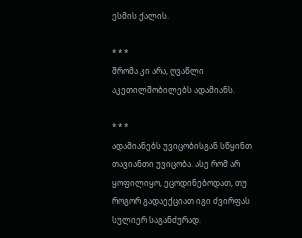ესმის ქალის.

* * *
შრომა კი არა, ღვაწლი აკეთილშობილებს ადამიანს.

* * *
ადამიანებს უვიცობისგან სწყინთ თავიანთი უვიცობა. ასე რომ არ ყოფილიყო, ეცოდინებოდათ, თუ როგორ გადაექციათ იგი ძვირფას სულიერ საგანძურად.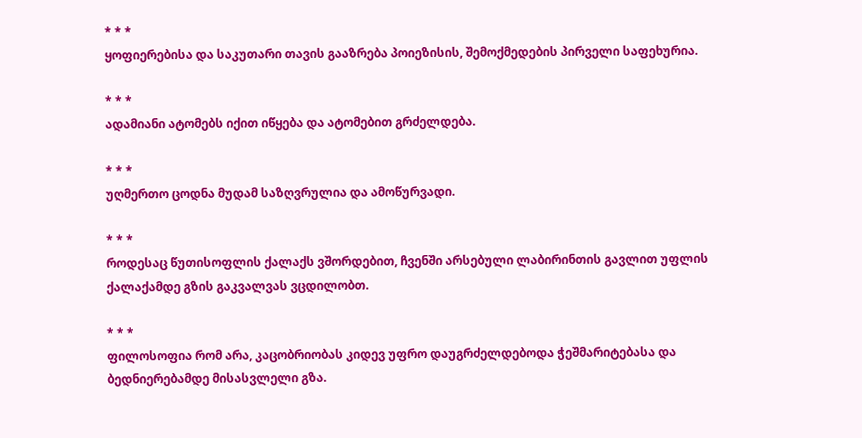* * *
ყოფიერებისა და საკუთარი თავის გააზრება პოიეზისის, შემოქმედების პირველი საფეხურია.

* * *
ადამიანი ატომებს იქით იწყება და ატომებით გრძელდება.

* * *
უღმერთო ცოდნა მუდამ საზღვრულია და ამოწურვადი.

* * *
როდესაც წუთისოფლის ქალაქს ვშორდებით, ჩვენში არსებული ლაბირინთის გავლით უფლის ქალაქამდე გზის გაკვალვას ვცდილობთ.

* * *
ფილოსოფია რომ არა, კაცობრიობას კიდევ უფრო დაუგრძელდებოდა ჭეშმარიტებასა და ბედნიერებამდე მისასვლელი გზა.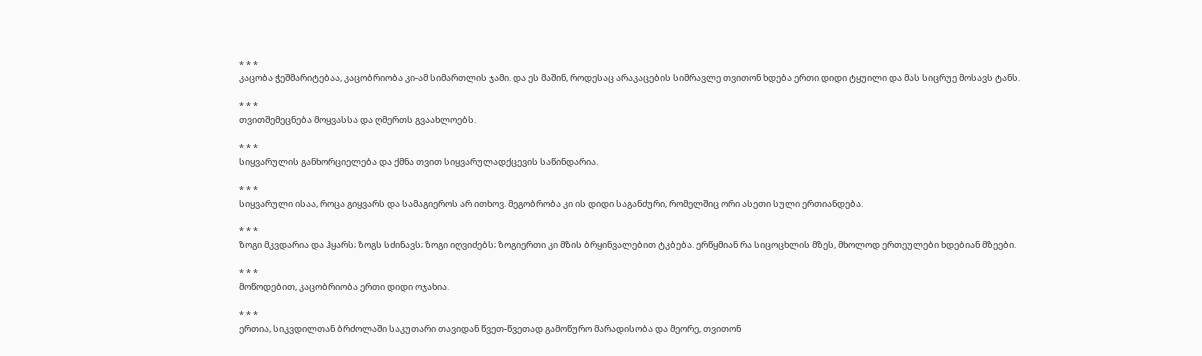* * *
კაცობა ჭეშმარიტებაა, კაცობრიობა კი-ამ სიმართლის ჯამი. და ეს მაშინ, როდესაც არაკაცების სიმრავლე თვითონ ხდება ერთი დიდი ტყუილი და მას სიცრუე მოსავს ტანს.

* * *
თვითშემეცნება მოყვასსა და ღმერთს გვაახლოებს.

* * *
სიყვარულის განხორციელება და ქმნა თვით სიყვარულადქცევის საწინდარია.

* * *
სიყვარული ისაა, როცა გიყვარს და სამაგიეროს არ ითხოვ. მეგობრობა კი ის დიდი საგანძური, რომელშიც ორი ასეთი სული ერთიანდება.

* * *
ზოგი მკვდარია და ჰყარს; ზოგს სძინავს; ზოგი იღვიძებს; ზოგიერთი კი მზის ბრყინვალებით ტკბება. ერწყმიან რა სიცოცხლის მზეს, მხოლოდ ერთეულები ხდებიან მზეები.

* * *
მოწოდებით, კაცობრიობა ერთი დიდი ოჯახია.

* * *
ერთია, სიკვდილთან ბრძოლაში საკუთარი თავიდან წვეთ-წვეთად გამოწურო მარადისობა და მეორე, თვითონ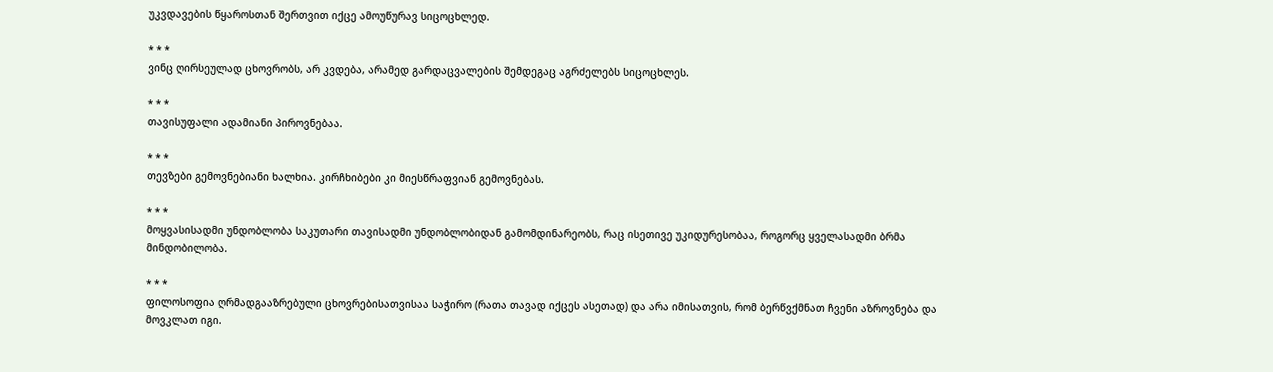უკვდავების წყაროსთან შერთვით იქცე ამოუწურავ სიცოცხლედ.

* * *
ვინც ღირსეულად ცხოვრობს, არ კვდება, არამედ გარდაცვალების შემდეგაც აგრძელებს სიცოცხლეს.

* * *
თავისუფალი ადამიანი პიროვნებაა.

* * *
თევზები გემოვნებიანი ხალხია. კირჩხიბები კი მიესწრაფვიან გემოვნებას.

* * *
მოყვასისადმი უნდობლობა საკუთარი თავისადმი უნდობლობიდან გამომდინარეობს, რაც ისეთივე უკიდურესობაა, როგორც ყველასადმი ბრმა მინდობილობა.

* * *
ფილოსოფია ღრმადგააზრებული ცხოვრებისათვისაა საჭირო (რათა თავად იქცეს ასეთად) და არა იმისათვის, რომ ბერწვქმნათ ჩვენი აზროვნება და მოვკლათ იგი.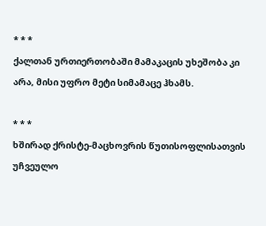* * *
ქალთან ურთიერთობაში მამაკაცის უხეშობა კი არა, მისი უფრო მეტი სიმამაცე ჰხამს.

* * *
ხშირად ქრისტე-მაცხოვრის წუთისოფლისათვის უჩვეულო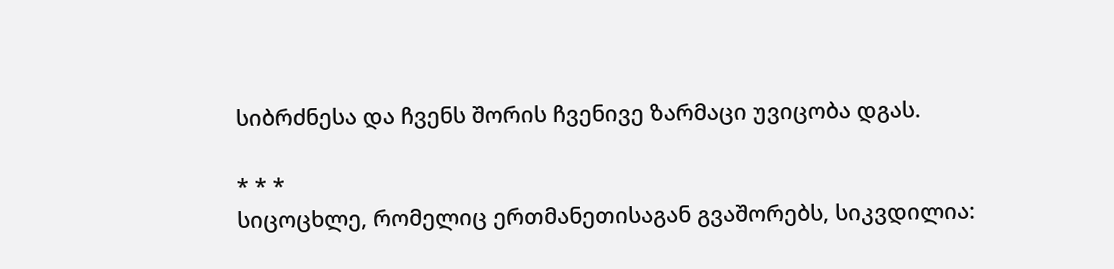სიბრძნესა და ჩვენს შორის ჩვენივე ზარმაცი უვიცობა დგას.

* * *
სიცოცხლე, რომელიც ერთმანეთისაგან გვაშორებს, სიკვდილია: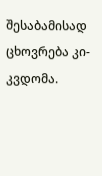შესაბამისად ცხოვრება კი-კვდომა.